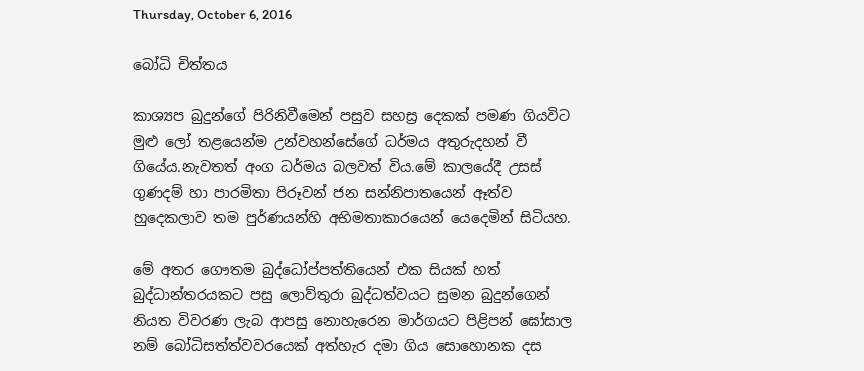Thursday, October 6, 2016

බෝධි චිත්තය

කාශ්‍යප බුදුන්ගේ පිරිනිවීමෙන් පසුව සහස්‍ර දෙකක් පමණ ගියවිට මුළු ලෝ තළයෙන්ම උන්වහන්සේගේ ධර්මය අතුරුදහන් වී ගියේය.නැවතත් අංග ධර්මය බලවත් විය.මේ කාලයේදී උසස් ගුණදම් හා පාරමිතා පිරූවන් ජන සන්නිපාතයෙන් ඈත්ව හුදෙකලාව තම පුර්ණයන්හි අභිමතාකාරයෙන් යෙදෙමින් සිටියහ.

මේ අතර ගෞතම බුද්ධෝප්පත්තියෙන් එක සියක් හත් බුද්ධාන්තරයකට පසු ලොව්තුරා බුද්ධත්වයට සුමන බුදුන්ගෙන් නියත විවරණ ලැබ ආපසු නොහැරෙන මාර්ගයට පිළිපන් ඝෝසාල නම් බෝධිසත්ත්වවරයෙක් අත්හැර දමා ගිය සොහොනක දස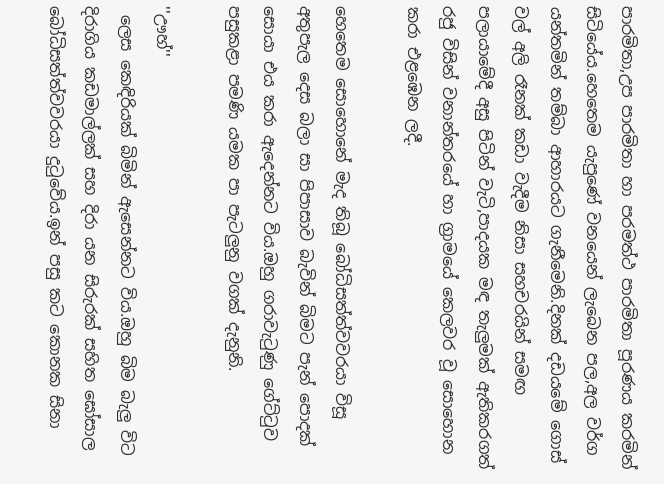පාරමිතා,උප පාරමිතා හා පරමත්ථ පාරමිතා පූරණය කරමින් සිටියේය.හෙතෙම යැපුණේ වනයෙන් ලැබෙන පල,අල වර්ග යන්තමින් තම්බා ආහාරයට ගැනීමෙනි.දිනක් දඩයමේ ගොස් වල් අලි රෑනක් කඩා වැදීම නිසා සහචරයින් සමඟ පලායාමේදී අසු පිටින් වැටි,පාදයක මඳ තැලුමක් ඇතිකරගත් රජු විසින් වනාන්තරයේ හා ග්‍රාමයේ කෙලවර වූ සොහොන කරා එළඹෙන ලදී.

හෙතෙම සොහොනේ මැද තිබූ බෝධිසත්ත්වවරයා විසූ අතුපැල දෙස බලා සා පිපාසාව බැවින් බිමට පැන් පොදක් සොයා එය කරා ඇදෙන්නට විය.ඔහු ගරාවැටුණු ගේට්ටුව පසුකළා පමණි යමක පා පැටලුනු වගක් දැනුනි.

''ඌහ්''
 ලෙස කෙඳිරියක් බිමින් ඇසෙන්නට විය.ඔහු බිම බැලු විට දිරාගිය කඩමාල්ලක් සහ දිරා යන සිරුරක් සහිත ඝෝසාල බෝධිසත්ත්වවරයා දුටුවේය.ඉන් පසු කට කොනක සිනා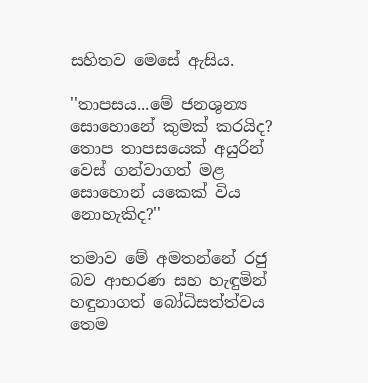සහිතව මෙසේ ඇසිය.

''තාපසය...මේ ජනශුන්‍ය සොහොනේ කුමක් කරයිද? තොප තාපසයෙක් අයුරින් වෙස් ගන්වාගත් මළ සොහොන් යකෙක් විය නොහැකිද?''

තමාව මේ අමතන්නේ රජු බව ආභරණ සහ හැඳුමින් හඳුනාගත් බෝධිසත්ත්වය තෙම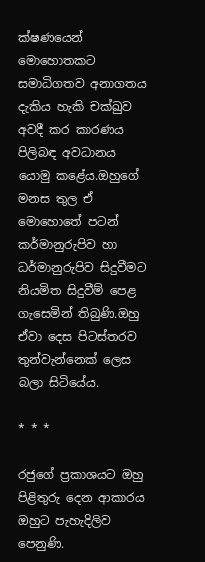ක්ෂණයෙන් මොහොතකට සමාධිගතව අනාගතය දැකිය හැකි චක්ඛුව අවදී කර කාරණය පිලිබඳ අවධානය යොමු කළේය.ඔහුගේ මනස තුල ඒ මොහොතේ පටන් කර්මානුරුපිව හා ධර්මානුරුපිව සිදුවීමට නියමිත සිදුවීම් පෙළ ගැසෙමින් තිබුණි.ඔහු ඒවා දෙස පිටස්තරව තුන්වැන්නෙක් ලෙස බලා සිටියේය.

* * *

රජුගේ ප්‍රකාශයට ඔහු පිළිතුරු දෙන ආකාරය ඔහුට පැහැදිලිව පෙනුණි.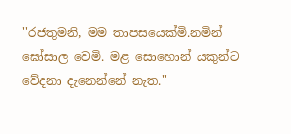''රජතුමනි, මම තාපසයෙක්මි.නමින් ඝෝසාල වෙමි. මළ සොහොන් යකුන්ට වේදනා දැනෙන්නේ නැත.''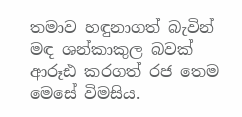තමාව හඳුනාගත් බැවින් මඳ ශන්කාකුල බවක් ආරූඪ කරගත් රජ තෙම මෙසේ විමසිය.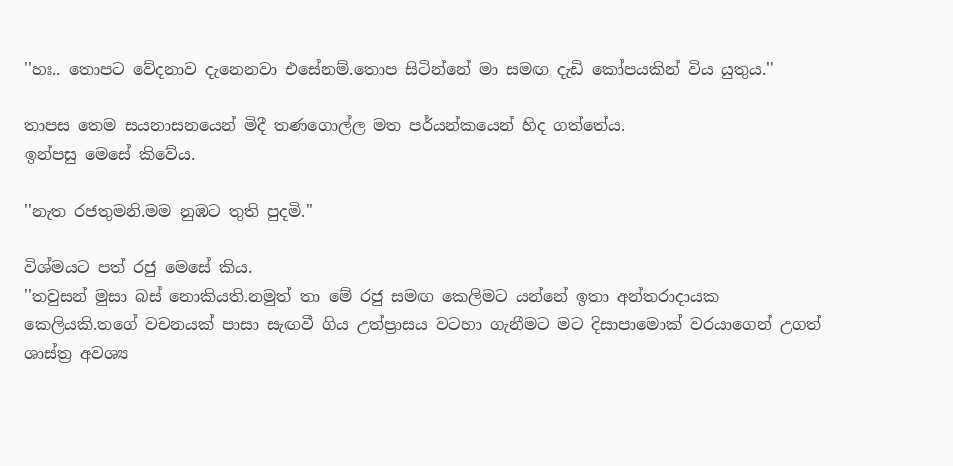''හඃ.. තොපට වේදනාව දැනෙනවා එසේනම්.තොප සිටින්නේ මා සමඟ දැඩි කෝපයකින් විය යුතුය.''

තාපස තෙම සයනාසනයෙන් මිදී තණගොල්ල මත පර්යන්කයෙන් හිද ගත්තේය.
ඉන්පසු මෙසේ කිවේය.

''නැත රජතුමනි.මම නුඹට තුති පුදමි.''

විශ්මයට පත් රජු මෙසේ කිය.
''තවුසන් මුසා බස් නොකියති.නමුත් තා මේ රජු සමඟ කෙලිමට යන්නේ ඉතා අන්තරාදායක කෙලියකි.තගේ වචනයක් පාසා සැඟවී ගිය උත්ප්‍රාසය වටහා ගැනීමට මට දිසාපාමොක් වරයාගෙන් උගත් ශාස්ත්‍ර අවශ්‍ය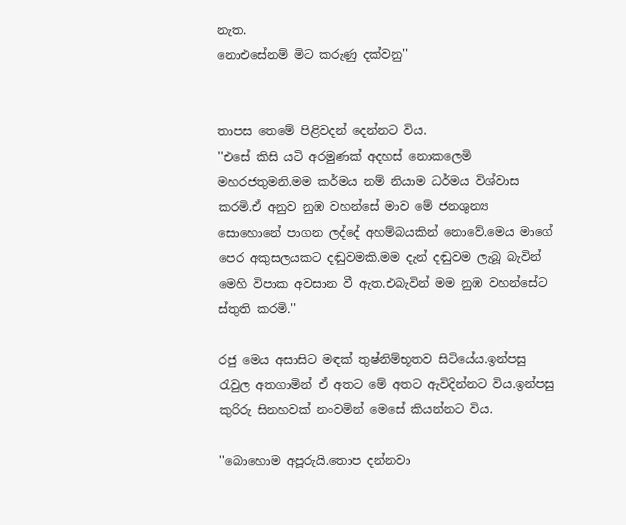නැත.
නොඑසේනම් මිට කරුණු දක්වනු''


තාපස තෙමේ පිළිවදන් දෙන්නට විය.
''එසේ කිසි යටි අරමුණක් අදහස් නොකලෙමි මහරජතුමනි.මම කර්මය නම් නියාම ධර්මය විශ්වාස කරමි.ඒ අනුව නුඹ වහන්සේ මාව මේ ජනශුන්‍ය සොහොනේ පාගන ලද්දේ අහම්බයකින් නොවේ.මෙය මාගේ පෙර අකුසලයකට දඬුවමකි.මම දැන් දඬුවම ලැබූ බැවින් මෙහි විපාක අවසාන වී ඇත.එබැවින් මම නුඹ වහන්සේට ස්තුති කරමි.''

රජු මෙය අසාසිට මඳක් තුෂ්නිම්භූතව සිටියේය.ඉන්පසු රැවුල අතගාමින් ඒ අතට මේ අතට ඇවිදින්නට විය.ඉන්පසු කුරිරු සිනහවක් නංවමින් මෙසේ කියන්නට විය.

''බොහොම අපූරුයි.තොප දන්නවා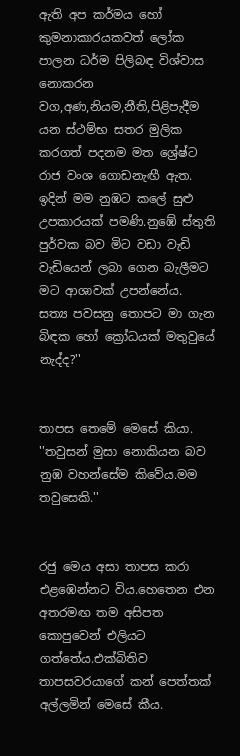ඇති අප කර්මය හෝ කුමනාකාරයකවත් ලෝක පාලන ධර්ම පිලිබඳ විශ්වාස නොකරන වග,අණ,නියම,නීති,පිළිපැදීම යන ස්ථම්භ සතර මුලික කරගත් පදනම මත ශ්‍රේෂ්ට රාජ වංශ ගොඩනැඟී ඇත.
ඉදින් මම නුඹට කලේ සුළු උපකාරයක් පමණි.නුඹේ ස්තුති පුර්වක බව මිට වඩා වැඩි වැඩියෙන් ලබා ගෙන බැලීමට මට ආශාවක් උපන්නේය.
සත්‍ය පවසනු තොපට මා ගැන බිඳක හෝ ක්‍රෝධයක් මතුවුයේ නැද්ද?''


තාපස තෙමේ මෙසේ කියා.
''තවුසන් මුසා නොකියන බව නුඹ වහන්සේම කිවේය.මම තවුසෙකි.''


රජු මෙය අසා තාපස කරා එළඹෙන්නට විය.හෙතෙන එන අතරමඟ තම අසිපත කොපුවෙන් එලියට ගත්තේය.එක්බිතිව තාපසවරයාගේ කන් පෙත්තක් අල්ලමින් මෙසේ කීය.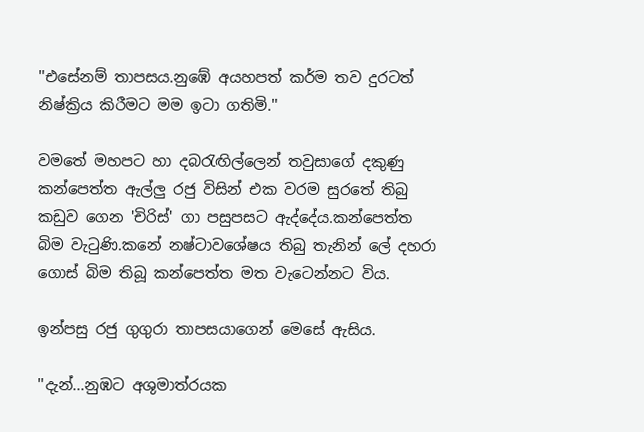''එසේනම් තාපසය.නුඹේ අයහපත් කර්ම තව දුරටත් නිෂ්ක්‍රිය කිරීමට මම ඉටා ගතිමි.''

වමතේ මහපට හා දබරැඟිල්ලෙන් තවුසාගේ දකුණු කන්පෙත්ත ඇල්ලු රජු විසින් එක වරම සුරතේ තිබු කඩුව ගෙන 'චිරිස්' ගා පසුපසට ඇද්දේය.කන්පෙත්ත බිම වැටුණි.කනේ නෂ්ටාවශේෂය තිබු තැනින් ලේ දහරා ගොස් බිම තිබූ කන්පෙත්ත මත වැටෙන්නට විය.

ඉන්පසු රජු ගුගුරා තාපසයාගෙන් මෙසේ ඇසිය.

''දැන්...නුඹට අශුමාත්රයක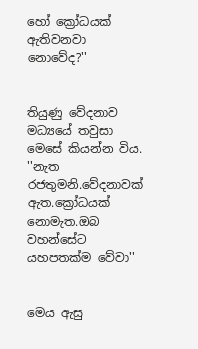හෝ ක්‍රෝධයක් ඇතිවනවා නොවේද?''


තියුණු වේදනාව මධ්‍යයේ තවුසා මෙසේ කියන්න විය.
''නැත රජතුමනි.වේදනාවක් ඇත.ක්‍රෝධයක් නොමැත.ඔබ වහන්සේට යහපතක්ම වේවා''


මෙය ඇසු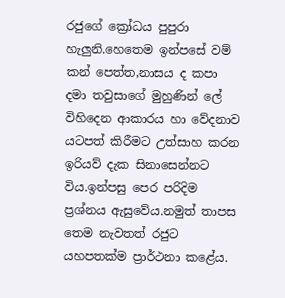රජුගේ ක්‍රෝධය පුපුරා හැලුනි.හෙතෙම ඉන්පසේ වම් කන් පෙත්ත,නාසය ද කපා දමා තවුසාගේ මුහුණින් ලේ විහිදෙන ආකාරය හා වේදනාව යටපත් කිරීමට උත්සාහ කරන ඉරියව් දැක සිනාසෙන්නට විය.ඉන්පසු පෙර පරිදිම ප්‍රශ්නය ඇසුවේය.නමුත් තාපස තෙම නැවතත් රජුට යහපතක්ම ප්‍රාර්ථනා කළේය.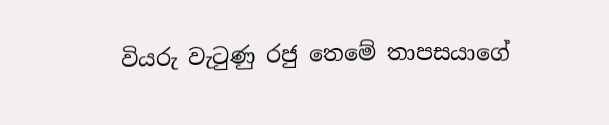වියරු වැටුණු රජු තෙමේ තාපසයාගේ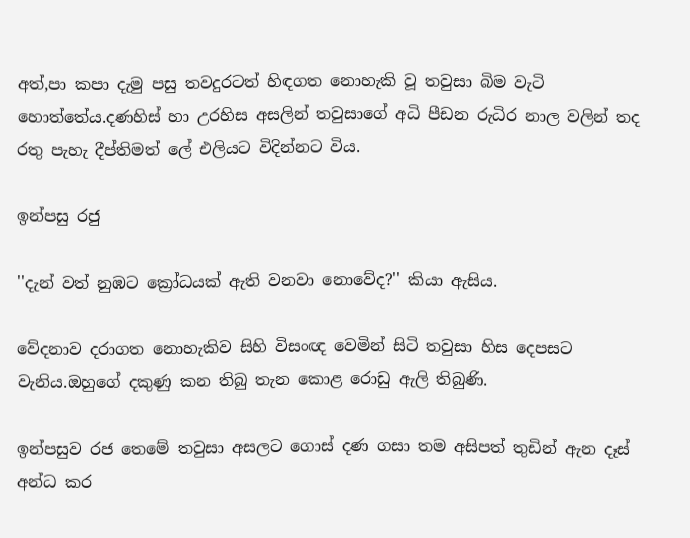අත්,පා කපා දැමු පසු තවදුරටත් හිඳගත නොහැකි වූ තවුසා බිම වැටි හොත්තේය.දණහිස් හා උරහිස අසලින් තවුසාගේ අධි පීඩන රුධිර නාල වලින් තද රතු පැහැ දීප්තිමත් ලේ එලියට විදින්නට විය.

ඉන්පසු රජු

''දැන් වත් නුඹට ක්‍රෝධයක් ඇති වනවා නොවේද?'' කියා ඇසිය.

වේදනාව දරාගත නොහැකිව සිහි විසංඥ වෙමින් සිටි තවුසා හිස දෙපසට වැනිය.ඔහුගේ දකුණු කන තිබු තැන කොළ රොඩු ඇලි තිබුණි.

ඉන්පසුව රජ තෙමේ තවුසා අසලට ගොස් දණ ගසා තම අසිපත් තුඩින් ඇන දෑස් අන්ධ කර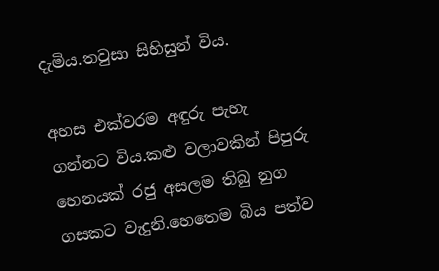දැමිය.තවුසා සිහිසුන් විය.

අහස එක්වරම අඳුරු පැහැ ගන්නට විය.කළු වලාවකින් පිපුරු හෙනයක් රජු අසලම තිබු නුග ගසකට වැදුනි.හෙතෙම බිය පත්ව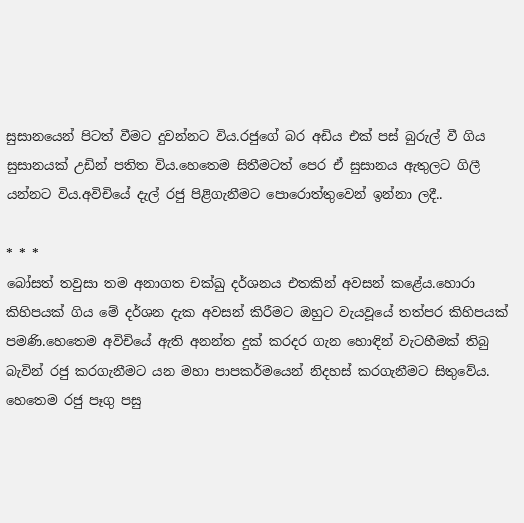සුසානයෙන් පිටත් වීමට දුවන්නට විය.රජුගේ බර අඩිය එක් පස් බුරුල් වී ගිය සුසානයක් උඩින් පතිත විය.හෙතෙම සිතීමටත් පෙර ඒ සුසානය ඇතුලට ගිලී යන්නට විය.අවිචියේ දැල් රජු පිළිගැනීමට පොරොත්තුවෙන් ඉන්නා ලදී..

* * *
බෝසත් තවුසා තම අනාගත චක්ඛු දර්ශනය එතකින් අවසන් කළේය.හොරා කිහිපයක් ගිය මේ දර්ශන දැක අවසන් කිරීමට ඔහුට වැයවූයේ තත්පර කිහිපයක් පමණි.හෙතෙම අවිචියේ ඇති අනන්ත දුක් කරදර ගැන හොඳින් වැටහීමක් තිබු බැවින් රජු කරගැනීමට යන මහා පාපකර්මයෙන් නිදහස් කරගැනීමට සිතුවේය.
හෙතෙම රජු පෑගු පසු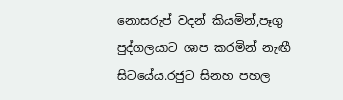නොසරුප් වදන් කියමින්,පෑගු පුද්ගලයාට ශාප කරමින් නැඟී සිටයේය.රජුට සිනහ පහල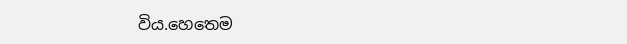විය.හෙතෙම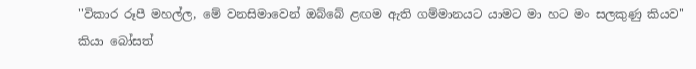''විකාර රූපී මහල්ල, මේ වනසිමාවෙන් ඔබ්බේ ළඟම ඇති ගම්මානයට යාමට මා හට මං සලකුණු කියව''
කියා බෝසත්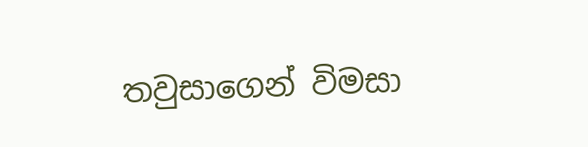තවුසාගෙන් විමසා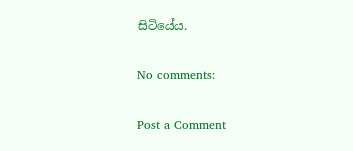සිටියේය.

No comments:

Post a Comment